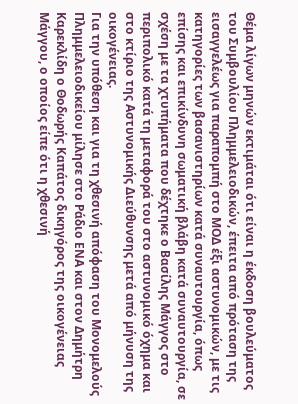Θέμα λίγων μηνών εκτιμάται ότι είναι η έκδοση βουλεύματος του Συμβουλίου Πλημμελειοδικών, έπειτα από πρόταση της εισαγγελέως για παραπομπή στο ΜΟΔ έξι αστυνομικών, με τις κατηγορίες των βασανιστηρίων κατά συναυτουργία, όπως επίσης και επικίνδυνη σωματική βλάβη κατά συναυτουργία, σε σχέση με τα χτυπήματα που δέχτηκε ο Βασίλης Μάγγος στο περιπολικό κατά τη μεταφορά του στο αστυνομικό όχημα και στο κτίριο της Αστυνομικής Διεύθυνσης μετά από μήνυση της οικογένειας.
Για την υπόθεση και για τη χθεσινή απόφαση του Μονομελούς Πλημμελειοδικείου μίλησε στο Ράδιο ΕΝΑ και στον Δημήτρη Καρεκλίδη ο Θοδωρής Καπάτος δικηγόρος της οικογένειας Μάγγου, ο οποίος είπε ότι η χθεσινή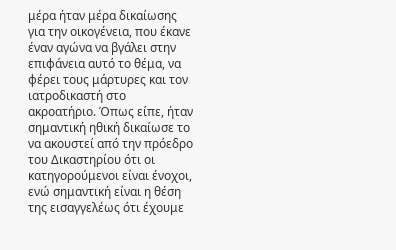μέρα ήταν μέρα δικαίωσης για την οικογένεια, που έκανε έναν αγώνα να βγάλει στην επιφάνεια αυτό το θέμα, να φέρει τους μάρτυρες και τον ιατροδικαστή στο ακροατήριο. Όπως είπε, ήταν σημαντική ηθική δικαίωσε το να ακουστεί από την πρόεδρο του Δικαστηρίου ότι οι κατηγορούμενοι είναι ένοχοι, ενώ σημαντική είναι η θέση της εισαγγελέως ότι έχουμε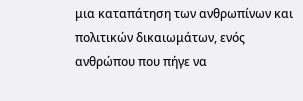μια καταπάτηση των ανθρωπίνων και πολιτικών δικαιωμάτων, ενός ανθρώπου που πήγε να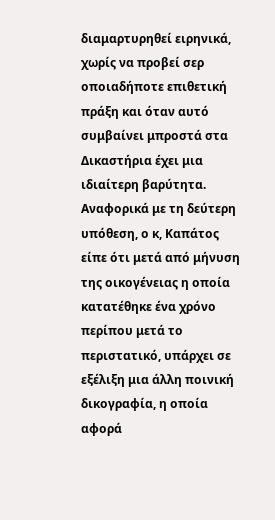διαμαρτυρηθεί ειρηνικά, χωρίς να προβεί σερ οποιαδήποτε επιθετική πράξη και όταν αυτό συμβαίνει μπροστά στα Δικαστήρια έχει μια ιδιαίτερη βαρύτητα.
Αναφορικά με τη δεύτερη υπόθεση, ο κ, Καπάτος είπε ότι μετά από μήνυση της οικογένειας η οποία κατατέθηκε ένα χρόνο περίπου μετά το περιστατικό, υπάρχει σε εξέλιξη μια άλλη ποινική δικογραφία, η οποία αφορά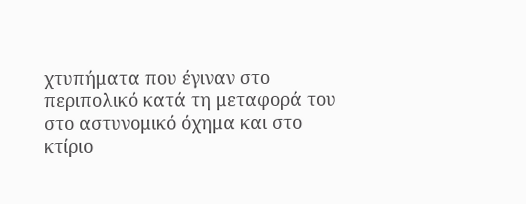χτυπήματα που έγιναν στο περιπολικό κατά τη μεταφορά του στο αστυνομικό όχημα και στο κτίριο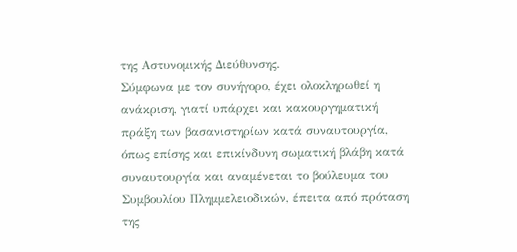της Αστυνομικής Διεύθυνσης.
Σύμφωνα με τον συνήγορο, έχει ολοκληρωθεί η ανάκριση, γιατί υπάρχει και κακουργηματική πράξη των βασανιστηρίων κατά συναυτουργία, όπως επίσης και επικίνδυνη σωματική βλάβη κατά συναυτουργία και αναμένεται το βούλευμα του Συμβουλίου Πλημμελειοδικών, έπειτα από πρόταση της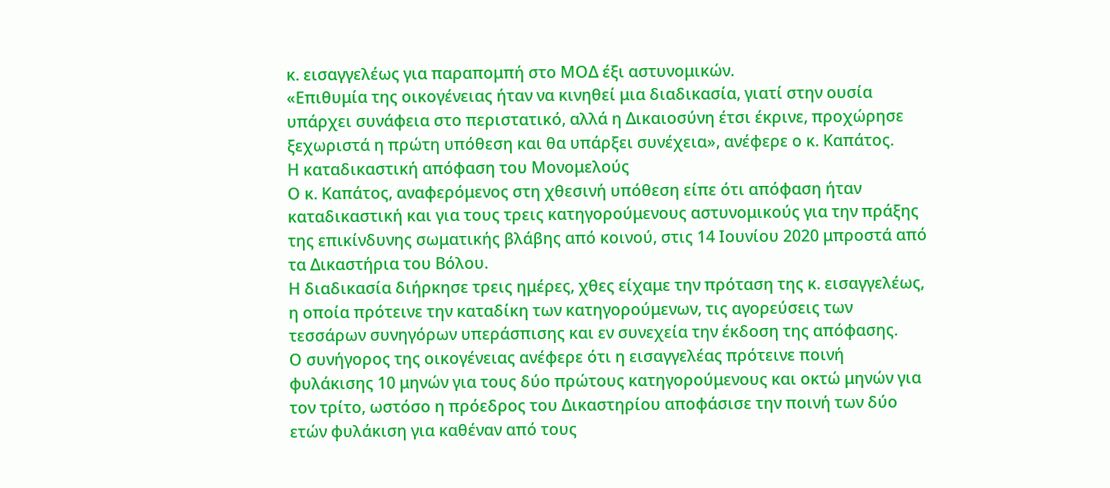κ. εισαγγελέως για παραπομπή στο ΜΟΔ έξι αστυνομικών.
«Επιθυμία της οικογένειας ήταν να κινηθεί μια διαδικασία, γιατί στην ουσία υπάρχει συνάφεια στο περιστατικό, αλλά η Δικαιοσύνη έτσι έκρινε, προχώρησε ξεχωριστά η πρώτη υπόθεση και θα υπάρξει συνέχεια», ανέφερε ο κ. Καπάτος.
Η καταδικαστική απόφαση του Μονομελούς
Ο κ. Καπάτος, αναφερόμενος στη χθεσινή υπόθεση είπε ότι απόφαση ήταν καταδικαστική και για τους τρεις κατηγορούμενους αστυνομικούς για την πράξης της επικίνδυνης σωματικής βλάβης από κοινού, στις 14 Ιουνίου 2020 μπροστά από τα Δικαστήρια του Βόλου.
Η διαδικασία διήρκησε τρεις ημέρες, χθες είχαμε την πρόταση της κ. εισαγγελέως, η οποία πρότεινε την καταδίκη των κατηγορούμενων, τις αγορεύσεις των τεσσάρων συνηγόρων υπεράσπισης και εν συνεχεία την έκδοση της απόφασης.
Ο συνήγορος της οικογένειας ανέφερε ότι η εισαγγελέας πρότεινε ποινή φυλάκισης 10 μηνών για τους δύο πρώτους κατηγορούμενους και οκτώ μηνών για τον τρίτο, ωστόσο η πρόεδρος του Δικαστηρίου αποφάσισε την ποινή των δύο ετών φυλάκιση για καθέναν από τους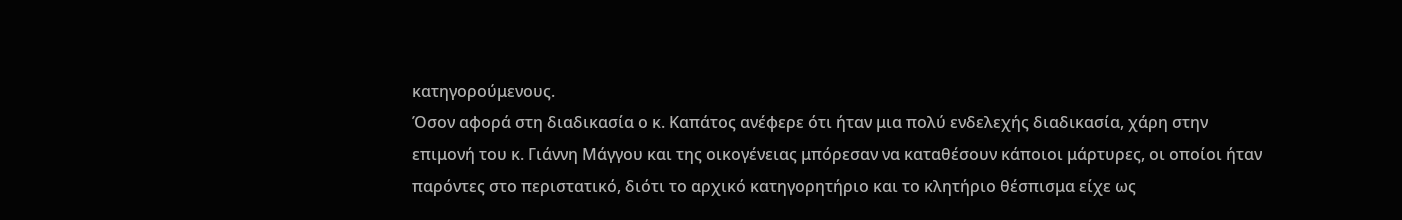κατηγορούμενους.
Όσον αφορά στη διαδικασία ο κ. Καπάτος ανέφερε ότι ήταν μια πολύ ενδελεχής διαδικασία, χάρη στην επιμονή του κ. Γιάννη Μάγγου και της οικογένειας μπόρεσαν να καταθέσουν κάποιοι μάρτυρες, οι οποίοι ήταν παρόντες στο περιστατικό, διότι το αρχικό κατηγορητήριο και το κλητήριο θέσπισμα είχε ως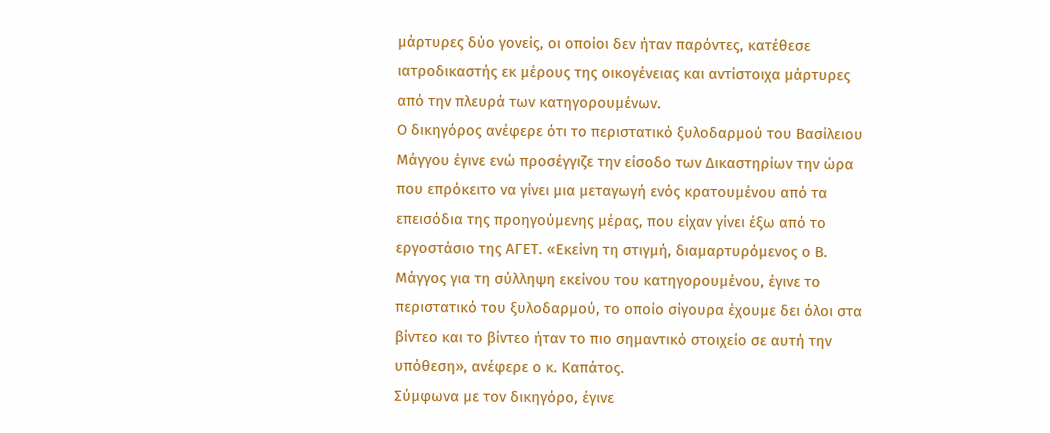μάρτυρες δύο γονείς, οι οποίοι δεν ήταν παρόντες, κατέθεσε ιατροδικαστής εκ μέρους της οικογένειας και αντίστοιχα μάρτυρες από την πλευρά των κατηγορουμένων.
Ο δικηγόρος ανέφερε ότι το περιστατικό ξυλοδαρμού του Βασίλειου Μάγγου έγινε ενώ προσέγγιζε την είσοδο των Δικαστηρίων την ώρα που επρόκειτο να γίνει μια μεταγωγή ενός κρατουμένου από τα επεισόδια της προηγούμενης μέρας, που είχαν γίνει έξω από το εργοστάσιο της ΑΓΕΤ. «Εκείνη τη στιγμή, διαμαρτυρόμενος ο Β. Μάγγος για τη σύλληψη εκείνου του κατηγορουμένου, έγινε το περιστατικό του ξυλοδαρμού, το οποίο σίγουρα έχουμε δει όλοι στα βίντεο και το βίντεο ήταν το πιο σημαντικό στοιχείο σε αυτή την υπόθεση», ανέφερε ο κ. Καπάτος.
Σύμφωνα με τον δικηγόρο, έγινε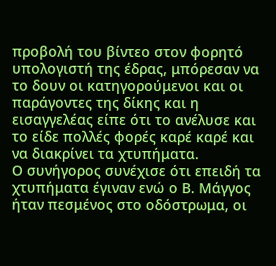προβολή του βίντεο στον φορητό υπολογιστή της έδρας, μπόρεσαν να το δουν οι κατηγορούμενοι και οι παράγοντες της δίκης και η εισαγγελέας είπε ότι το ανέλυσε και το είδε πολλές φορές καρέ καρέ και να διακρίνει τα χτυπήματα.
Ο συνήγορος συνέχισε ότι επειδή τα χτυπήματα έγιναν ενώ ο Β. Μάγγος ήταν πεσμένος στο οδόστρωμα, οι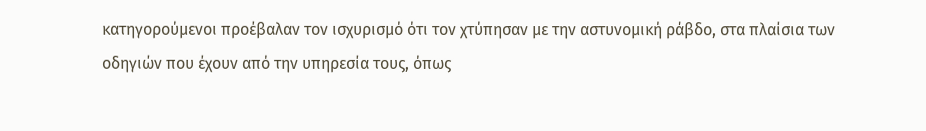κατηγορούμενοι προέβαλαν τον ισχυρισμό ότι τον χτύπησαν με την αστυνομική ράβδο, στα πλαίσια των οδηγιών που έχουν από την υπηρεσία τους, όπως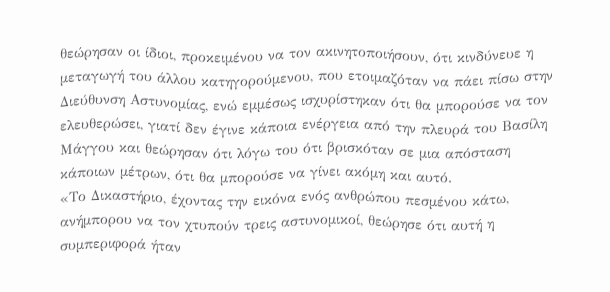θεώρησαν οι ίδιοι, προκειμένου να τον ακινητοποιήσουν, ότι κινδύνευε η μεταγωγή του άλλου κατηγορούμενου, που ετοιμαζόταν να πάει πίσω στην Διεύθυνση Αστυνομίας, ενώ εμμέσως ισχυρίστηκαν ότι θα μπορούσε να τον ελευθερώσει, γιατί δεν έγινε κάποια ενέργεια από την πλευρά του Βασίλη Μάγγου και θεώρησαν ότι λόγω του ότι βρισκόταν σε μια απόσταση κάποιων μέτρων, ότι θα μπορούσε να γίνει ακόμη και αυτό.
«Το Δικαστήριο, έχοντας την εικόνα ενός ανθρώπου πεσμένου κάτω, ανήμπορου να τον χτυπούν τρεις αστυνομικοί, θεώρησε ότι αυτή η συμπεριφορά ήταν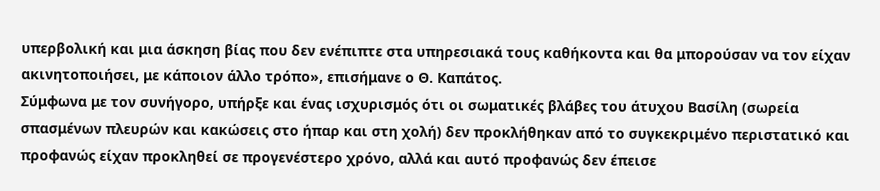υπερβολική και μια άσκηση βίας που δεν ενέπιπτε στα υπηρεσιακά τους καθήκοντα και θα μπορούσαν να τον είχαν ακινητοποιήσει, με κάποιον άλλο τρόπο», επισήμανε ο Θ. Καπάτος.
Σύμφωνα με τον συνήγορο, υπήρξε και ένας ισχυρισμός ότι οι σωματικές βλάβες του άτυχου Βασίλη (σωρεία σπασμένων πλευρών και κακώσεις στο ήπαρ και στη χολή) δεν προκλήθηκαν από το συγκεκριμένο περιστατικό και προφανώς είχαν προκληθεί σε προγενέστερο χρόνο, αλλά και αυτό προφανώς δεν έπεισε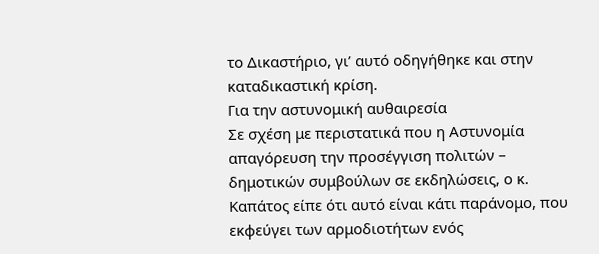το Δικαστήριο, γι’ αυτό οδηγήθηκε και στην καταδικαστική κρίση.
Για την αστυνομική αυθαιρεσία
Σε σχέση με περιστατικά που η Αστυνομία απαγόρευση την προσέγγιση πολιτών – δημοτικών συμβούλων σε εκδηλώσεις, ο κ. Καπάτος είπε ότι αυτό είναι κάτι παράνομο, που εκφεύγει των αρμοδιοτήτων ενός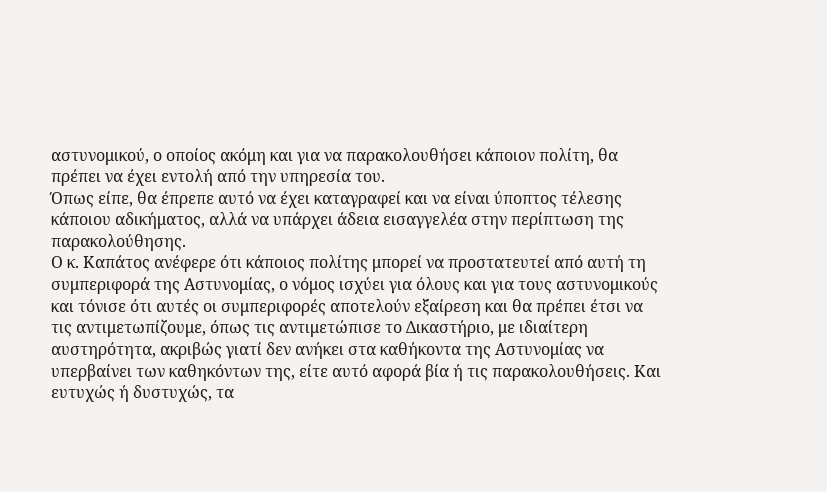αστυνομικού, ο οποίος ακόμη και για να παρακολουθήσει κάποιον πολίτη, θα πρέπει να έχει εντολή από την υπηρεσία του.
Όπως είπε, θα έπρεπε αυτό να έχει καταγραφεί και να είναι ύποπτος τέλεσης κάποιου αδικήματος, αλλά να υπάρχει άδεια εισαγγελέα στην περίπτωση της παρακολούθησης.
Ο κ. Καπάτος ανέφερε ότι κάποιος πολίτης μπορεί να προστατευτεί από αυτή τη συμπεριφορά της Αστυνομίας, ο νόμος ισχύει για όλους και για τους αστυνομικούς και τόνισε ότι αυτές οι συμπεριφορές αποτελούν εξαίρεση και θα πρέπει έτσι να τις αντιμετωπίζουμε, όπως τις αντιμετώπισε το Δικαστήριο, με ιδιαίτερη αυστηρότητα, ακριβώς γιατί δεν ανήκει στα καθήκοντα της Αστυνομίας να υπερβαίνει των καθηκόντων της, είτε αυτό αφορά βία ή τις παρακολουθήσεις. Και ευτυχώς ή δυστυχώς, τα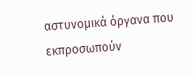αστυνομικά όργανα που εκπροσωπούν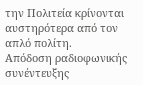την Πολιτεία κρίνονται αυστηρότερα από τον απλό πολίτη.
Απόδοση ραδιοφωνικής συνέντευξης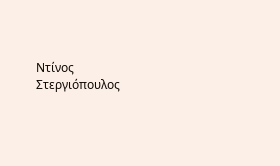Ντίνος Στεργιόπουλος